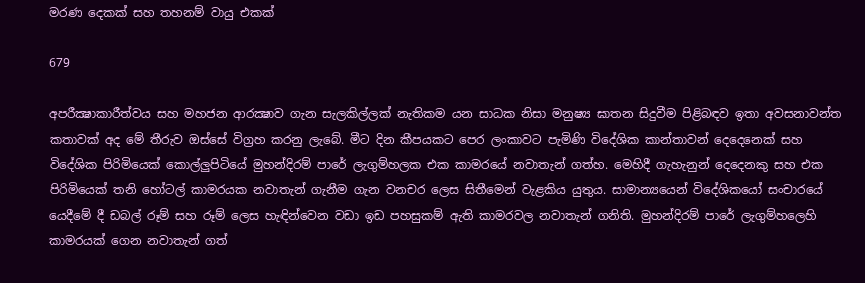මරණ දෙකක් සහ තහනම් වායු එකක්

679

අපරීක්‍ෂාකාරීත්වය සහ මහජන ආරක්‍ෂාව ගැන සැලකිල්ලක් නැතිකම යන සාධක නිසා මනුෂ්‍ය ඝාතන සිදුවීම පිළිබඳව ඉතා අවසනාවන්ත කතාවක් අද මේ තීරුව ඔස්සේ විග්‍රහ කරනු ලැබේ. මීට දින කීපයකට පෙර ලංකාවට පැමිණි විදේශික කාන්තාවන් දෙදෙනෙක් සහ විදේශික පිරිමියෙක් කොල්ලුපිටියේ මුහන්දිරම් පාරේ ලැගුම්හලක එක කාමරයේ නවාතැන් ගත්හ. මෙහිදී ගැහැනුන් දෙදෙනකු සහ එක පිරිමියෙක් තනි හෝටල් කාමරයක නවාතැන් ගැනීම ගැන වනචර ලෙස සිතීමෙන් වැළකිය යුතුය. සාමාන්‍යයෙන් විදේශිකයෝ සංචාරයේ යෙදීමේ දී ඩබල් රූම් සහ රූම් ලෙස හැඳින්වෙන වඩා ඉඩ පහසුකම් ඇති කාමරවල නවාතැන් ගනිති. මුහන්දිරම් පාරේ ලැගුම්හලෙහි කාමරයක් ගෙන නවාතැන් ගත්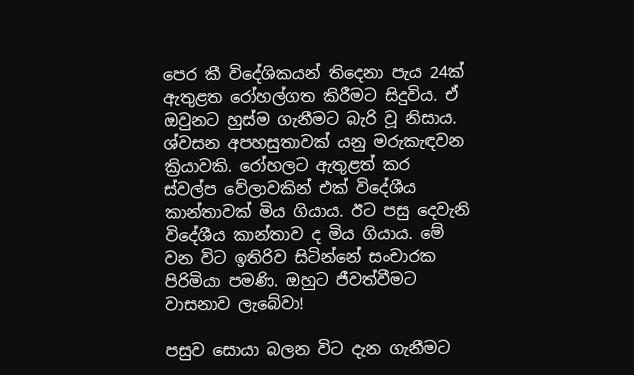පෙර කී විදේශිකයන් තිදෙනා පැය 24ක් ඇතුළත රෝහල්ගත කිරීමට සිදුවිය. ඒ ඔවුනට හුස්ම ගැනීමට බැරි වූ නිසාය. ශ්වසන අපහසුතාවක් යනු මරුකැඳවන ක්‍රියාවකි. රෝහලට ඇතුළත් කර ස්වල්ප වේලාවකින් එක් විදේශීය කාන්තාවක් මිය ගියාය. ඊට පසු දෙවැනි විදේශීය කාන්තාව ද මිය ගියාය. මේ වන විට ඉතිරිව සිටින්නේ සංචාරක පිරිමියා පමණි. ඔහුට ජීවත්වීමට වාසනාව ලැබේවා!

පසුව සොයා බලන විට දැන ගැනීමට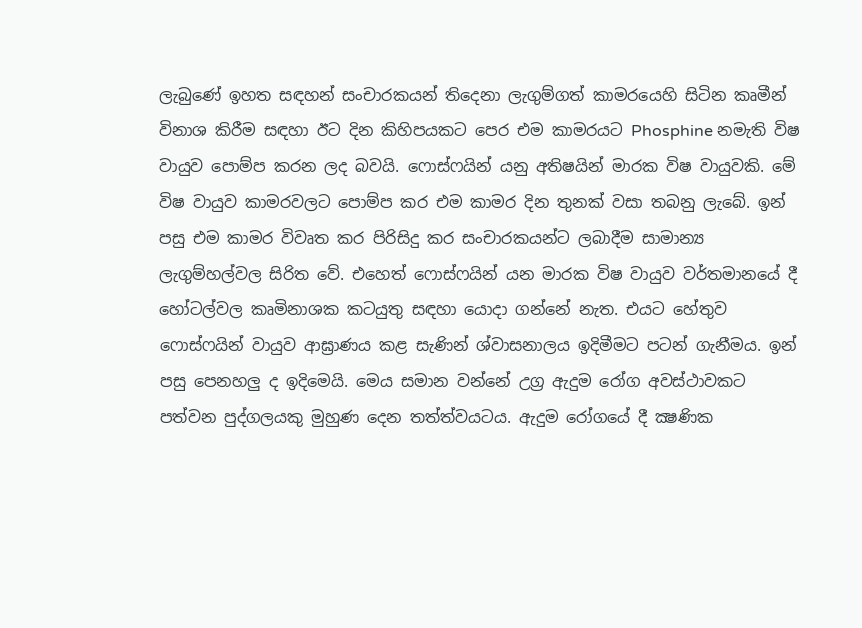ලැබුණේ ඉහත සඳහන් සංචාරකයන් තිදෙනා ලැගුම්ගත් කාමරයෙහි සිටින කෘමීන් විනාශ කිරීම සඳහා ඊට දින කිහිපයකට පෙර එම කාමරයට Phosphine නමැති විෂ වායුව පොම්ප කරන ලද බවයි. ෆොස්ෆයින් යනු අතිෂයින් මාරක විෂ වායුවකි. මේ විෂ වායුව කාමරවලට පොම්ප කර එම කාමර දින තුනක් වසා තබනු ලැබේ. ඉන් පසු එම කාමර විවෘත කර පිරිසිදු කර සංචාරකයන්ට ලබාදීම සාමාන්‍ය ලැගුම්හල්වල සිරිත වේ. එහෙත් ෆොස්ෆයින් යන මාරක විෂ වායුව වර්තමානයේ දී හෝටල්වල කෘමිනාශක කටයුතු සඳහා යොදා ගන්නේ නැත. එයට හේතුව ෆොස්ෆයින් වායුව ආඝ්‍රාණය කළ සැණින් ශ්වාසනාලය ඉදිමීමට පටන් ගැනීමය. ඉන් පසු පෙනහලු ද ඉදිමෙයි. මෙය සමාන වන්නේ උග්‍ර ඇදුම රෝග අවස්ථාවකට පත්වන පුද්ගලයකු මුහුණ දෙන තත්ත්වයටය. ඇදුම රෝගයේ දී ක්‍ෂණික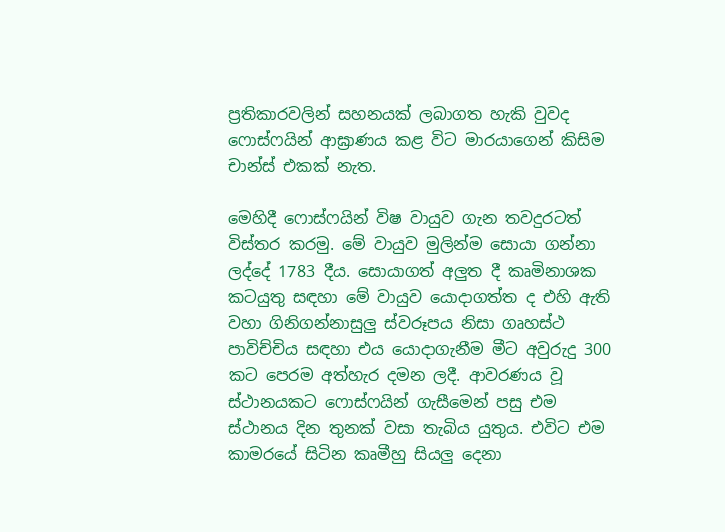ප්‍රතිකාරවලින් සහනයක් ලබාගත හැකි වුවද ෆොස්ෆයින් ආඝ්‍රාණය කළ විට මාරයාගෙන් කිසිම චාන්ස් එකක් නැත.

මෙහිදී ෆොස්ෆයින් විෂ වායුව ගැන තවදුරටත් විස්තර කරමු. මේ වායුව මුලින්ම සොයා ගන්නා ලද්දේ 1783 දීය. සොයාගත් අලුත දී කෘමිනාශක කටයුතු සඳහා මේ වායුව යොදාගත්ත ද එහි ඇති වහා ගිනිගන්නාසුලු ස්වරූපය නිසා ගෘහස්ථ පාවිච්චිය සඳහා එය යොදාගැනීම මීට අවුරුදු 300 කට පෙරම අත්හැර දමන ලදී. ආවරණය වූ ස්ථානයකට ෆොස්ෆයින් ගැසීමෙන් පසු එම ස්ථානය දින තුනක් වසා තැබිය යුතුය. එවිට එම කාමරයේ සිටින කෘමීහු සියලු දෙනා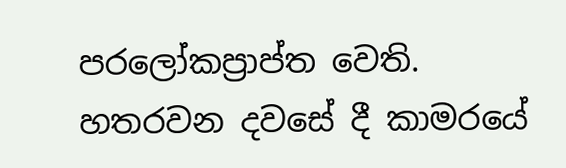පරලෝකප්‍රාප්ත වෙති. හතරවන දවසේ දී කාමරයේ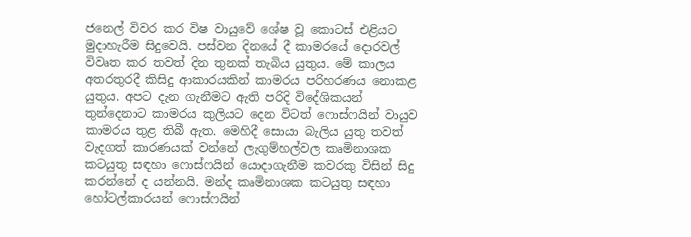ජනෙල් විවර කර විෂ වායුවේ ශේෂ වූ කොටස් එළියට මුදාහැරීම සිදුවෙයි. පස්වන දිනයේ දී කාමරයේ දොරවල් විවෘත කර තවත් දින තුනක් තැබිය යුතුය. මේ කාලය අතරතුරදී කිසිදු ආකාරයකින් කාමරය පරිහරණය නොකළ යුතුය. අපට දැන ගැනීමට ඇති පරිදි විදේශිකයන් තුන්දෙනාට කාමරය කුලියට දෙන විටත් ෆොස්ෆයින් වායුව කාමරය තුළ තිබී ඇත. මෙහිදී සොයා බැලිය යුතු තවත් වැදගත් කාරණයක් වන්නේ ලැගුම්හල්වල කෘමිනාශක කටයුතු සඳහා ෆොස්ෆයින් යොදාගැනීම කවරකු විසින් සිදු කරන්නේ ද යන්නයි. මන්ද කෘමිනාශක කටයුතු සඳහා හෝටල්කාරයන් ෆොස්ෆයින්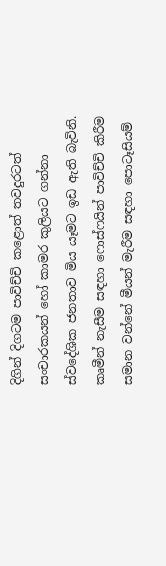දිගින් දිගටම පාවිච්චි කළොත් තවදුරටත් සංචාරකයන් හෝ කාමර කුලියට ගන්නා ස්වදේශික ජනතාව මිය යෑමට ඉඩ ඇති බැවිනි. කෘමීන් නැසීම සඳහා ෆොස්ෆයින් පාවිච්චි කිරීම සමාන වන්නේ මීයන් මැරීම සඳහා පොටෑසියම්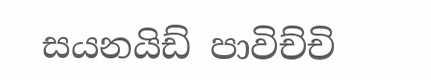සයනයිඩ් පාවිච්චි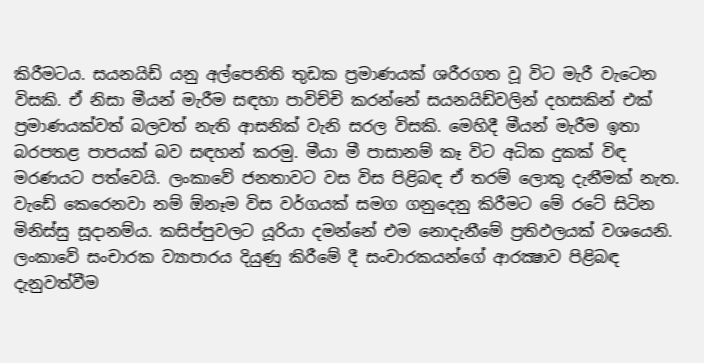කිරීමටය. සයනයිඩ් යනු අල්පෙනිති තුඩක ප්‍රමාණයක් ශරීරගත වූ විට මැරී වැටෙන විසකි. ඒ නිසා මීයන් මැරීම සඳහා පාවිච්චි කරන්නේ සයනයිඩ්වලින් දහසකින් එක් ප්‍රමාණයක්වත් බලවත් නැති ආසනික් වැනි සරල විසකි. මෙහිදී මීයන් මැරීම ඉතා බරපතළ පාපයක් බව සඳහන් කරමු. මීයා මී පාසානම් කෑ විට අධික දුකක් විඳ මරණයට පත්වෙයි. ලංකාවේ ජනතාවට වස විස පිළිබඳ ඒ තරම් ලොකු දැනීමක් නැත. වැඩේ කෙරෙනවා නම් ඕනෑම විස වර්ගයක් සමග ගනුදෙනු කිරීමට මේ රටේ සිටින මිනිස්සු සූදානම්ය. කසිප්පුවලට යූරියා දමන්නේ එම නොදැනීමේ ප්‍රතිඵලයක් වශයෙනි. ලංකාවේ සංචාරක ව්‍යාපාරය දියුණු කිරීමේ දී සංචාරකයන්ගේ ආරක්‍ෂාව පිළිබඳ දැනුවත්වීම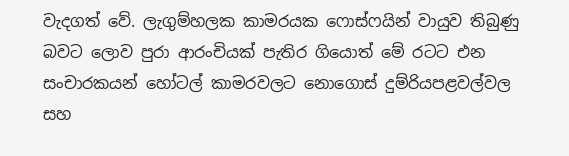වැදගත් වේ. ලැගුම්හලක කාමරයක ෆොස්ෆයින් වායුව තිබුණු බවට ලොව පුරා ආරංචියක් පැතිර ගියොත් මේ රටට එන සංචාරකයන් හෝටල් කාමරවලට නොගොස් දුම්රියපළවල්වල සහ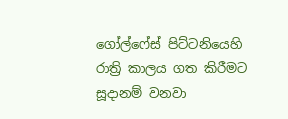ගෝල්ෆේස් පිට්ටනියෙහි රාත්‍රි කාලය ගත කිරීමට සූදානම් වනවා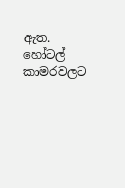ඇත. හෝටල් කාමරවලට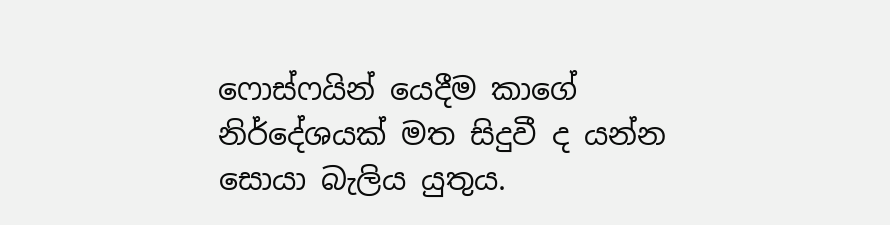ෆොස්ෆයින් යෙදීම කාගේ නිර්දේශයක් මත සිදුවී ද යන්න සොයා බැලිය යුතුය.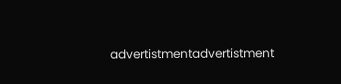advertistmentadvertistment